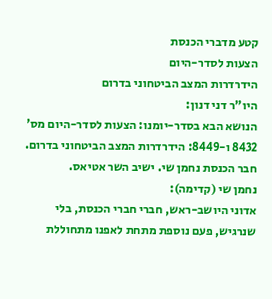קטע מדברי הכנסת
הצעות לסדר-היום
הידרדרות המצב הביטחוני בדרום
היו"ר דני דנון:
הנושא הבא בסדר-יומנו: הצעות לסדר-היום מס' 8432 ו-8449: הידרדרות המצב הביטחוני בדרום. חבר הכנסת נחמן שי. ישיב השר אטיאס.
נחמן שי (קדימה):
אדוני היושב-ראש, חברי חברי הכנסת, בלי שנרגיש, פעם נוספת מתחת לאפנו מתחוללת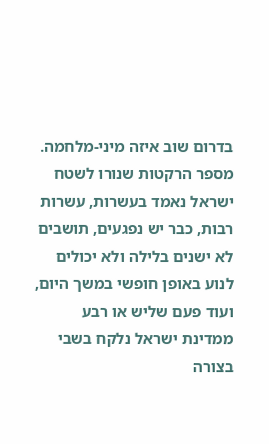בדרום שוב איזה מיני-מלחמה. מספר הרקטות שנורו לשטח ישראל נאמד בעשרות, עשרות רבות, כבר יש נפגעים, תושבים לא ישנים בלילה ולא יכולים לנוע באופן חופשי במשך היום, ועוד פעם שליש או רבע ממדינת ישראל נלקח בשבי בצורה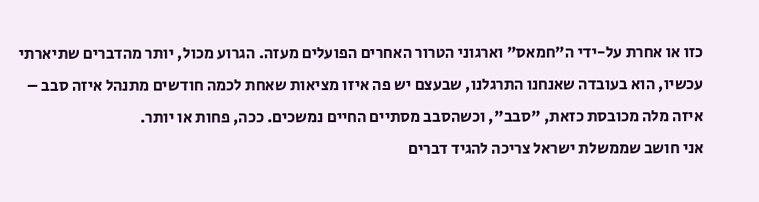כזו או אחרת על-ידי ה"חמאס" וארגוני הטרור האחרים הפועלים מעזה. הגרוע מכול, יותר מהדברים שתיארתי עכשיו, הוא בעובדה שאנחנו התרגלנו, שבעצם יש פה איזו מציאות שאחת לכמה חודשים מתנהל איזה סבב – איזה מלה מכובסת כזאת, "סבב", וכשהסבב מסתיים החיים נמשכים. ככה, פחות או יותר.
אני חושב שממשלת ישראל צריכה להגיד דברים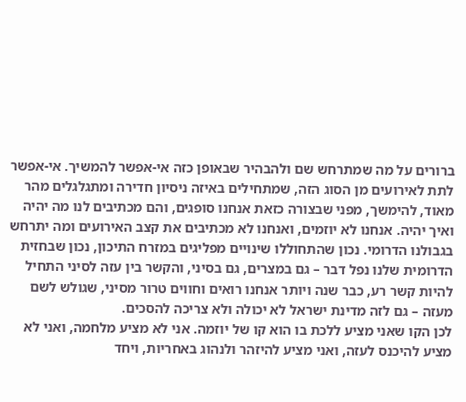ברורים על מה שמתרחש שם ולהבהיר שבאופן כזה אי-אפשר להמשיך. אי-אפשר לתת לאירועים מן הסוג הזה, שמתחילים באיזה ניסיון חדירה ומתגלגלים מהר מאוד, להימשך, מפני שבצורה כזאת אנחנו סופגים, והם מכתיבים לנו מה יהיה ואיך יהיה. אנחנו לא יוזמים, ואנחנו לא מכתיבים את קצב האירועים ומה יתרחש בגבולנו הדרומי. נכון שהתחוללו שינויים מפליגים במזרח התיכון, נכון שבחזית הדרומית שלנו נפל דבר – גם במצרים, גם בסיני, והקשר בין עזה לסיני התחיל להיות קשר רע, כבר שנה ויותר אנחנו רואים וחווים טרור מסיני, שגולש לשם מעזה – גם לזה מדינת ישראל לא יכולה ולא צריכה להסכים.
לכן הקו שאני מציע ללכת בו הוא קו של יוזמה. אני לא מציע מלחמה, ואני לא מציע להיכנס לעזה, ואני מציע להיזהר ולנהוג באחריות, ויחד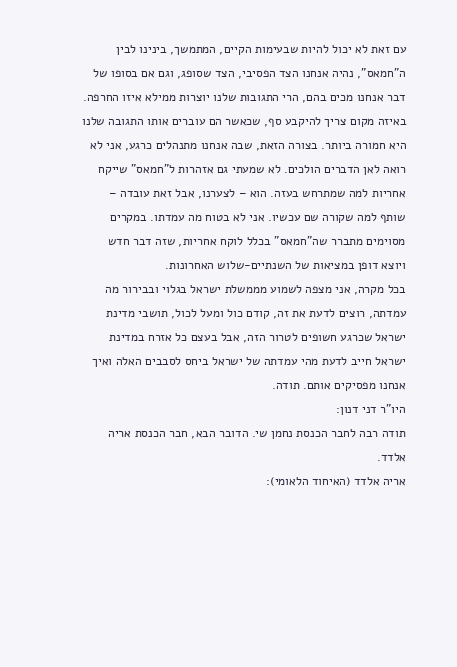עם זאת לא יכול להיות שבעימות הקיים, המתמשך, בינינו לבין ה"חמאס", נהיה אנחנו הצד הפסיבי, הצד שסופג, וגם אם בסופו של דבר אנחנו מכים בהם, הרי התגובות שלנו יוצרות ממילא איזו החרפה. באיזה מקום צריך להיקבע סף, שכאשר הם עוברים אותו התגובה שלנו היא חמורה ביותר. בצורה הזאת, שבה אנחנו מתנהלים כרגע, אני לא רואה לאן הדברים הולכים. לא שמעתי גם אזהרות ל"חמאס" שייקח אחריות למה שמתרחש בעזה. הוא – לצערנו, אבל זאת עובדה – שותף למה שקורה שם עכשיו. אני לא בטוח מה עמדתו. במקרים מסוימים מתברר שה"חמאס" בכלל לוקח אחריות, שזה דבר חדש ויוצא דופן במציאות של השנתיים-שלוש האחרונות.
בכל מקרה, אני מצפה לשמוע מממשלת ישראל בגלוי ובבירור מה עמדתה, רוצים לדעת את זה, קודם כול ומעל לכול, תושבי מדינת ישראל שכרגע חשופים לטרור הזה, אבל בעצם כל אזרח במדינת ישראל חייב לדעת מהי עמדתה של ישראל ביחס לסבבים האלה ואיך אנחנו מפסיקים אותם. תודה.
היו"ר דני דנון:
תודה רבה לחבר הכנסת נחמן שי. הדובר הבא, חבר הכנסת אריה אלדד.
אריה אלדד (האיחוד הלאומי):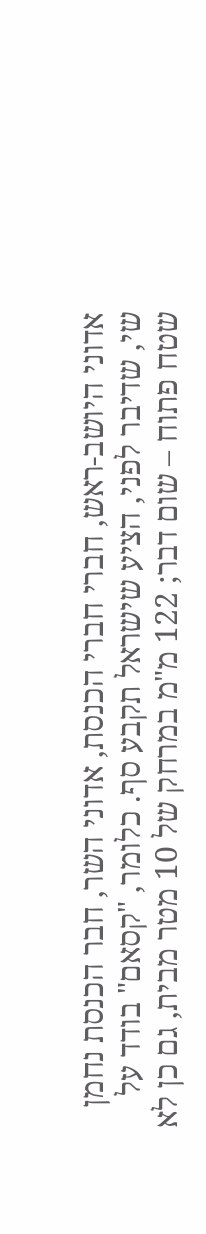אדוני היושב-ראש, חברי חברי הכנסת, אדוני השר, חבר הכנסת נחמן שי, שדיבר לפני, הציע שישראל תקבע סף. כלומר, "קסאם" בודד על שטח פתוח – שום דבר; 122 מ"מ במרחק של 10 מטר מבית, גם כן לא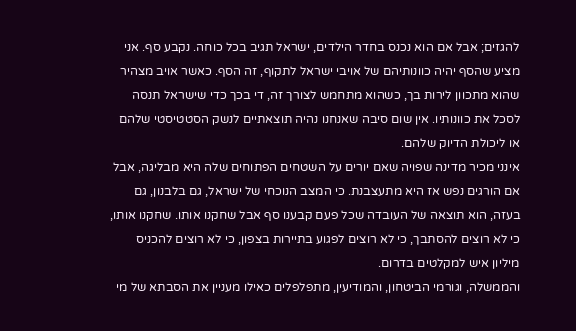להגזים; אבל אם הוא נכנס בחדר הילדים, ישראל תגיב בכל כוחה. נקבע סף. אני מציע שהסף יהיה כוונותיהם של אויבי ישראל לתקוף, זה הסף. כאשר אויב מצהיר שהוא מתכוון לירות בך, כשהוא מתחמש לצורך זה, די בכך כדי שישראל תנסה לסכל את כוונותיו. אין שום סיבה שאנחנו נהיה תוצאתיים לנשק הסטטיסטי שלהם או ליכולת הדיוק שלהם.
אינני מכיר מדינה שפויה שאם יורים על השטחים הפתוחים שלה היא מבליגה, אבל אם הורגים נפש אז היא מתעצבנת. כי המצב הנוכחי של ישראל, גם בלבנון, גם בעזה, הוא תוצאה של העובדה שכל פעם קבענו סף אבל שחקנו אותו. שחקנו אותו, כי לא רוצים להסתבך, כי לא רוצים לפגוע בתיירות בצפון, כי לא רוצים להכניס מיליון איש למקלטים בדרום.
והממשלה, וגורמי הביטחון, והמודיעין, מתפלפלים כאילו מעניין את הסבתא של מי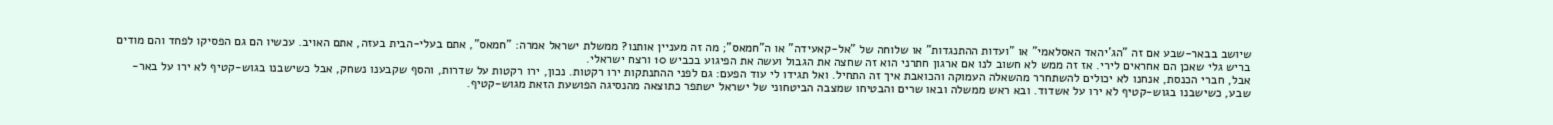שיושב בבאר-שבע אם זה "הג'יהאד האסלאמי" או "ועדות ההתנגדות" או שלוחה של "אל-קאעידה" או ה"חמאס"; מה זה מעניין אותנו? ממשלת ישראל אמרה: "חמאס", אתם בעלי-הבית בעזה, אתם האויב. עכשיו הם גם הפסיקו לפחד והם מודים בריש גלי שאכן הם אחראים לירי. אז זה ממש לא חשוב לנו אם ארגון חתרני הוא זה שחצה את הגבול ועשה את הפיגוע בכביש 10 ורצח ישראלי.
אבל, חברי הכנסת, אנחנו לא יכולים להשתחרר מהשאלה העמוקה והכואבת איך זה התחיל. ואל תגידו לי עוד הפעם: גם לפני ההתנתקות ירו רקטות. נכון, ירו רקטות על שדרות, והסף שקבענו נשחק, אבל כשישבנו בגוש-קטיף לא ירו על באר-שבע, כשישבנו בגוש-קטיף לא ירו על אשדוד. ובא ראש ממשלה ובאו שרים והבטיחו שמצבה הביטחוני של ישראל ישתפר כתוצאה מהנסיגה הפושעת הזאת מגוש-קטיף.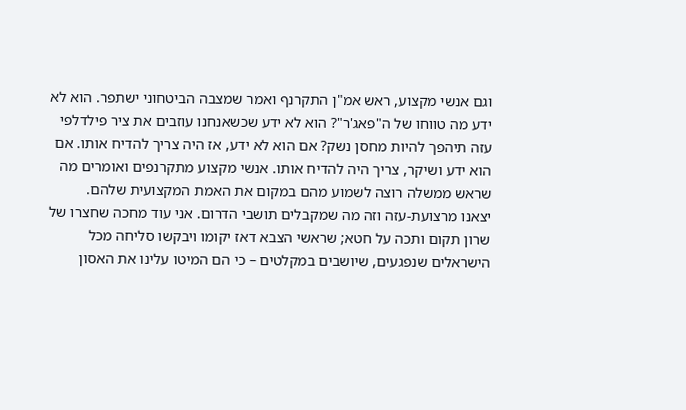וגם אנשי מקצוע, ראש אמ"ן התקרנף ואמר שמצבה הביטחוני ישתפר. הוא לא ידע מה טווחו של ה"פאג'ר"? הוא לא ידע שכשאנחנו עוזבים את ציר פילדלפי עזה תיהפך להיות מחסן נשק? אם הוא לא ידע, אז היה צריך להדיח אותו. אם הוא ידע ושיקר, צריך היה להדיח אותו. אנשי מקצוע מתקרנפים ואומרים מה שראש ממשלה רוצה לשמוע מהם במקום את האמת המקצועית שלהם.
יצאנו מרצועת-עזה וזה מה שמקבלים תושבי הדרום. אני עוד מחכה שחצרו של שרון תקום ותכה על חטא; שראשי הצבא דאז יקומו ויבקשו סליחה מכל הישראלים שנפגעים, שיושבים במקלטים – כי הם המיטו עלינו את האסון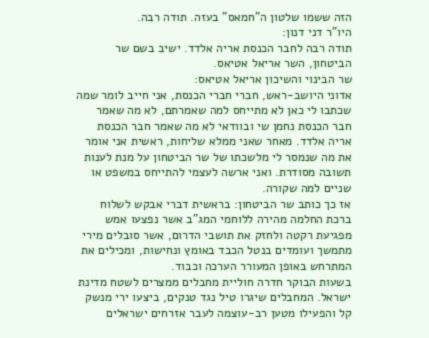הזה ששמו שלטון ה"חמאס" בעזה. תודה רבה.
היו"ר דני דנון:
תודה רבה לחבר הכנסת אריה אלדד. ישיב בשם שר הביטחון, השר אריאל אטיאס.
שר הבינוי והשיכון אריאל אטיאס:
אדוני היושב-ראש, חברי חברי הכנסת, אני חייב לומר שמה שכתבו לי כאן לא מתייחס למה שאמרתם, לא מה שאמר חבר הכנסת נחמן שי ובוודאי לא מה שאמר חבר הכנסת אריה אלדד. מאחר שאני ממלא שליחות, ראשית אני אומר את מה שנמסר לי מלשכתו של שר הביטחון על מנת לענות תשובה מסודרת. ואני ארשה לעצמי להתייחס במשפט או שניים למה שקורה.
אז כך כותב שר הביטחון: בראשית דברי אבקש לשלוח ברכת החלמה מהירה ללוחמי המג"ב אשר נפצעו אמש מפגיעת רקטה ולחזק את תושבי הדרום, אשר סובלים מירי מתמשך ועומדים בנטל הכבד באומץ ונחישות, ומכילים את המתרחש באופן המעורר הערכה וכבוד.
בשעות הבוקר חדרה חוליית מחבלים ממצרים לשטח מדינת ישראל. המחבלים שיגרו טיל נגד טנקים, ביצעו ירי מנשק קל והפעילו מטען רב-עוצמה לעבר אזרחים ישראלים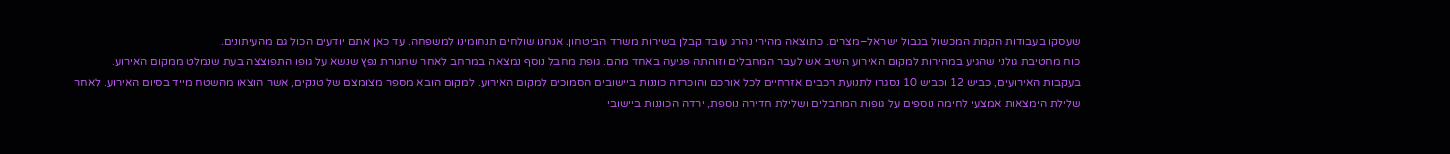שעסקו בעבודות הקמת המכשול בגבול ישראל–מצרים. כתוצאה מהירי נהרג עובד קבלן בשירות משרד הביטחון. אנחנו שולחים תנחומינו למשפחה. עד כאן אתם יודעים הכול גם מהעיתונים.
כוח מחטיבת גולני שהגיע במהירות למקום האירוע השיב אש לעבר המחבלים וזוהתה פגיעה באחד מהם. גופת מחבל נוסף נמצאה במרחב לאחר שחגורת נפץ שנשא על גופו התפוצצה בעת שנמלט ממקום האירוע.
בעקבות האירועים, כביש 12 וכביש 10 נסגרו לתנועת רכבים אזרחיים לכל אורכם והוכרזה כוננות ביישובים הסמוכים למקום האירוע. למקום הובא מספר מצומצם של טנקים, אשר הוצאו מהשטח מייד בסיום האירוע. לאחר שלילת הימצאות אמצעי לחימה נוספים על גופות המחבלים ושלילת חדירה נוספת, ירדה הכוננות ביישובי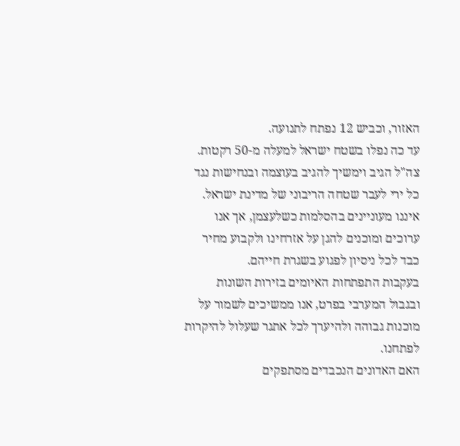האזור, וכביש 12 נפתח לתנועה.
עד כה נפלו בשטח ישראל למעלה מ-50 רקטות. צה"ל הגיב וימשיך להגיב בעוצמה ובנחישות נגד כל ירי לעבר שטחה הריבוני של מדינת ישראל. איננו מעוניינים בהסלמות כשלעצמן, אך אנו ערוכים ומוכנים להגן על אזרחינו ולקבוע מחיר כבד לכל ניסיון לפגוע בשגרת חייהם.
בעקבות התפתחות האיומים בזירות השונות ובגבול המערבי בפרט, אנו ממשיכים לשמור על מוכנות גבוהה ולהיערך לכל אתגר שעלול להיקרות לפתחנו.
האם האדונים הנכבדים מסתפקים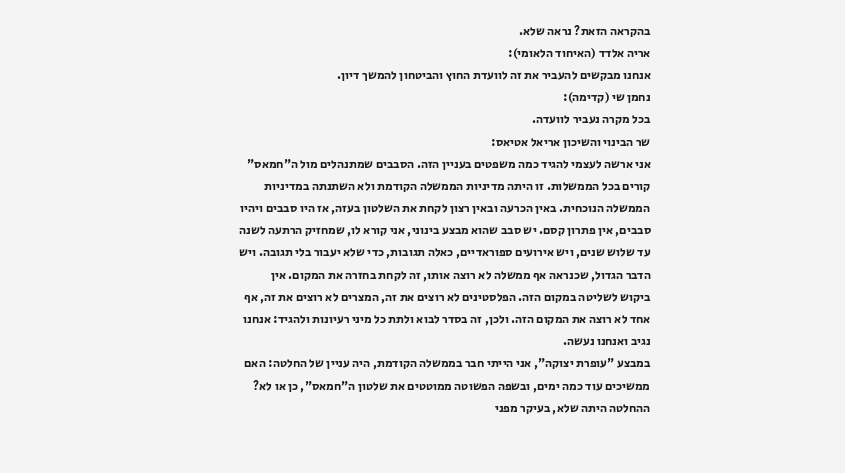בהקראה הזאת? נראה שלא.
אריה אלדד (האיחוד הלאומי):
אנחנו מבקשים להעביר את זה לוועדת החוץ והביטחון להמשך דיון.
נחמן שי (קדימה):
בכל מקרה נעביר לוועדה.
שר הבינוי והשיכון אריאל אטיאס:
אני ארשה לעצמי להגיד כמה משפטים בעניין הזה. הסבבים שמתנהלים מול ה"חמאס" קורים בכל הממשלות. זו היתה מדיניות הממשלה הקודמת ולא השתנתה במדיניות הממשלה הנוכחית. באין הכרעה ובאין רצון לקחת את השלטון בעזה, אז היו סבבים ויהיו סבבים, אין פתרון קסם. יש סבב שהוא מבצע בינוני, אני קורא לו, שמחזיק הרתעה לשנה עד שלוש שנים, ויש אירועים ספוראדיים, כאלה תגובות, כדי שלא יעבור בלי תגובה. ויש הדבר הגדול, שכנראה אף ממשלה לא רוצה אותו, זה לקחת בחזרה את המקום. אין ביקוש לשליטה במקום הזה. הפלסטינים לא רוצים את זה, המצרים לא רוצים את זה, אף אחד לא רוצה את המקום הזה. ולכן, זה בסדר לבוא ולתת כל מיני רעיונות ולהגיד: אנחנו נגיב ואנחנו נעשה.
במבצע "עופרת יצוקה", אני הייתי חבר בממשלה הקודמת, היה עניין של החלטה: האם ממשיכים עוד כמה ימים, ובשפה הפשוטה ממוטטים את שלטון ה"חמאס", כן או לא? ההחלטה היתה שלא, בעיקר מפני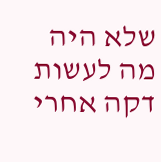שלא היה מה לעשות דקה אחרי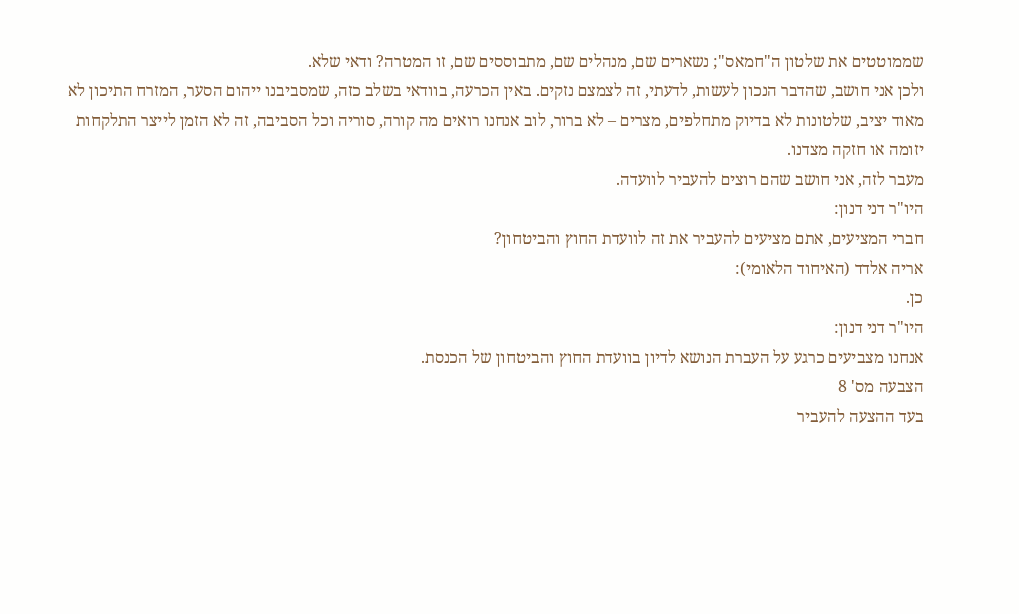שממוטטים את שלטון ה"חמאס"; נשארים שם, מנהלים שם, מתבוססים שם, זו המטרה? ודאי שלא.
ולכן אני חושב, שהדבר הנכון לעשות, לדעתי, זה לצמצם נזקים. באין הכרעה, בוודאי בשלב כזה, שמסביבנו ייהום הסער, המזרח התיכון לא מאוד יציב, שלטונות לא בדיוק מתחלפים, מצרים – לא ברור, לוב אנחנו רואים מה קורה, סוריה וכל הסביבה, זה לא הזמן לייצר התלקחות יזומה או חזקה מצדנו.
מעבר לזה, אני חושב שהם רוצים להעביר לוועדה.
היו"ר דני דנון:
חברי המציעים, אתם מציעים להעביר את זה לוועדת החוץ והביטחון?
אריה אלדד (האיחוד הלאומי):
כן.
היו"ר דני דנון:
אנחנו מצביעים כרגע על העברת הנושא לדיון בוועדת החוץ והביטחון של הכנסת.
הצבעה מס' 8
בעד ההצעה להעביר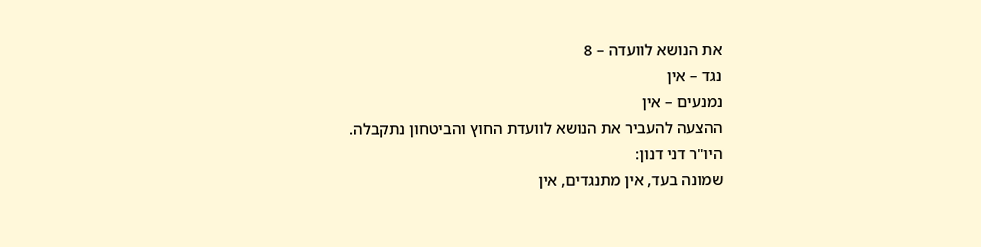את הנושא לוועדה – 8
נגד – אין
נמנעים – אין
ההצעה להעביר את הנושא לוועדת החוץ והביטחון נתקבלה.
היו"ר דני דנון:
שמונה בעד, אין מתנגדים, אין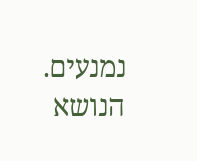נמנעים. הנושא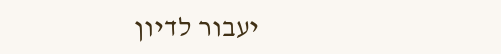יעבור לדיון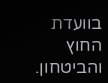בוועדת החוץ והביטחון.